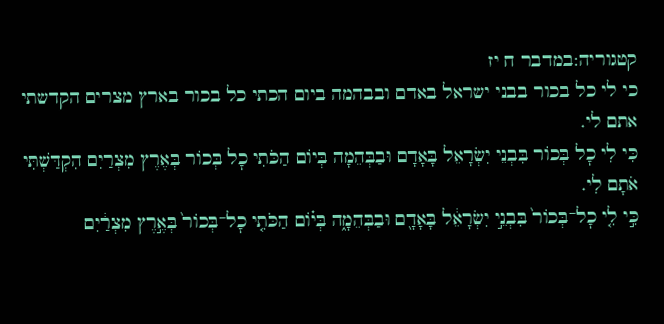קטגוריה:במדבר ח יז
כי לי כל בכור בבני ישראל באדם ובבהמה ביום הכתי כל בכור בארץ מצרים הקדשתי אתם לי.
כִּי לִי כׇל בְּכוֹר בִּבְנֵי יִשְׂרָאֵל בָּאָדָם וּבַבְּהֵמָה בְּיוֹם הַכֹּתִי כׇל בְּכוֹר בְּאֶרֶץ מִצְרַיִם הִקְדַּשְׁתִּי אֹתָם לִי.
כִּ֣י לִ֤י כׇל־בְּכוֹר֙ בִּבְנֵ֣י יִשְׂרָאֵ֔ל בָּאָדָ֖ם וּבַבְּהֵמָ֑ה בְּי֗וֹם הַכֹּתִ֤י כׇל־בְּכוֹר֙ בְּאֶ֣רֶץ מִצְרַ֔יִם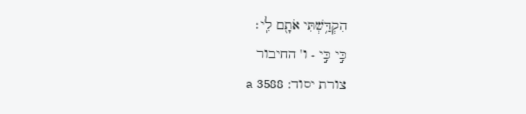הִקְדַּ֥שְׁתִּי אֹתָ֖ם לִֽי׃
כִּ֣י כִּ֣י - ו' החיבור
צורת יסוד: 3588 a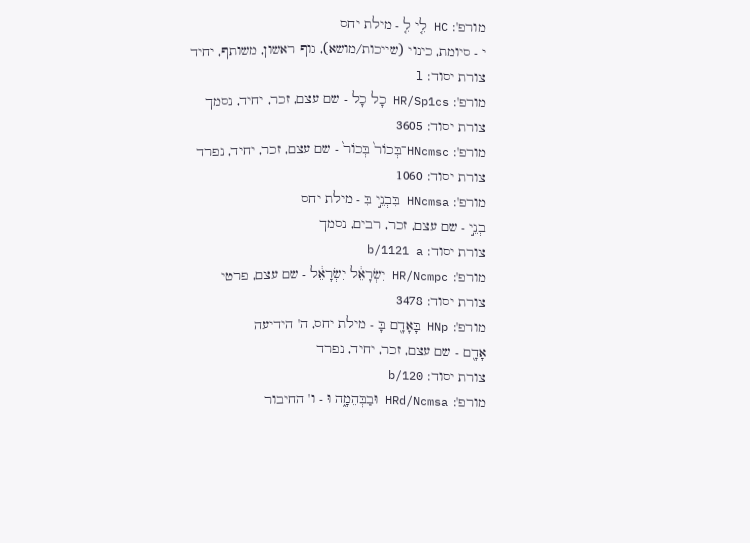מורפ': HC לִ֤י לִ֤ - מילת יחס
י - סיומת, כינוי (שייכות/מושא), גוף ראשון, משותף, יחיד
צורת יסוד: l
מורפ': HR/Sp1cs כָל כָל - שם עצם, זכר, יחיד, נסמך
צורת יסוד: 3605
מורפ': HNcmsc־בְּכוֹר֙ בְּכוֹר֙ - שם עצם, זכר, יחיד, נפרד
צורת יסוד: 1060
מורפ': HNcmsa בִּבְנֵ֣י בִּ - מילת יחס
בְנֵ֣י - שם עצם, זכר, רבים, נסמך
צורת יסוד: b/1121 a
מורפ': HR/Ncmpc יִשְׂרָאֵ֔ל יִשְׂרָאֵ֔ל - שם עצם, פרטי
צורת יסוד: 3478
מורפ': HNp בָּאָדָ֖ם בָּ - מילת יחס, ה' הידיעה
אָדָ֖ם - שם עצם, זכר, יחיד, נפרד
צורת יסוד: b/120
מורפ': HRd/Ncmsa וּבַבְּהֵמָ֑ה וּ - ו' החיבור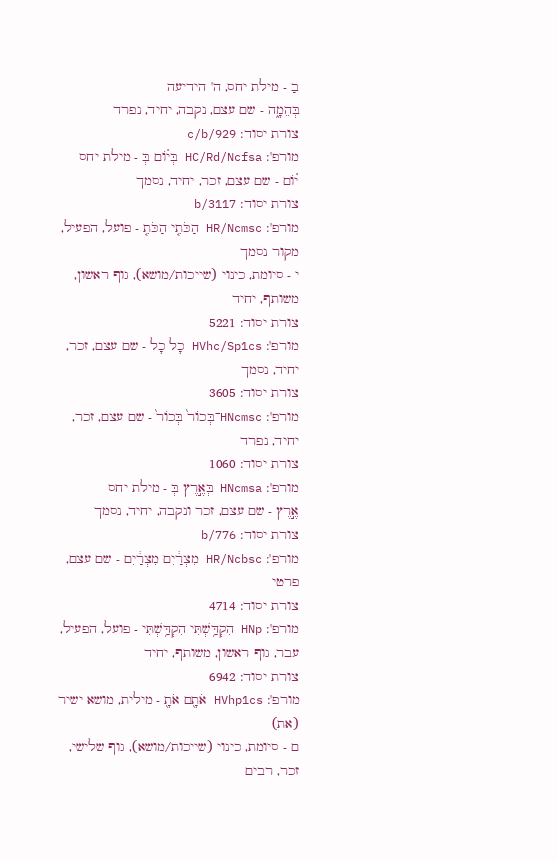בַ - מילת יחס, ה' הידיעה
בְּהֵמָ֑ה - שם עצם, נקבה, יחיד, נפרד
צורת יסוד: c/b/929
מורפ': HC/Rd/Ncfsa בְּי֗וֹם בְּ - מילת יחס
י֗וֹם - שם עצם, זכר, יחיד, נסמך
צורת יסוד: b/3117
מורפ': HR/Ncmsc הַכֹּתִ֤י הַכֹּתִ֤ - פועל, הפעיל, מקור נסמך
י - סיומת, כינוי (שייכות/מושא), גוף ראשון, משותף, יחיד
צורת יסוד: 5221
מורפ': HVhc/Sp1cs כָל כָל - שם עצם, זכר, יחיד, נסמך
צורת יסוד: 3605
מורפ': HNcmsc־בְּכוֹר֙ בְּכוֹר֙ - שם עצם, זכר, יחיד, נפרד
צורת יסוד: 1060
מורפ': HNcmsa בְּאֶ֣רֶץ בְּ - מילת יחס
אֶ֣רֶץ - שם עצם, זכר ונקבה, יחיד, נסמך
צורת יסוד: b/776
מורפ': HR/Ncbsc מִצְרַ֔יִם מִצְרַ֔יִם - שם עצם, פרטי
צורת יסוד: 4714
מורפ': HNp הִקְדַּ֥שְׁתִּי הִקְדַּ֥שְׁתִּי - פועל, הפעיל, עבר, גוף ראשון, משותף, יחיד
צורת יסוד: 6942
מורפ': HVhp1cs אֹתָ֖ם אֹתָ֖ - מילית, מושא ישיר (את)
ם - סיומת, כינוי (שייכות/מושא), גוף שלישי, זכר, רבים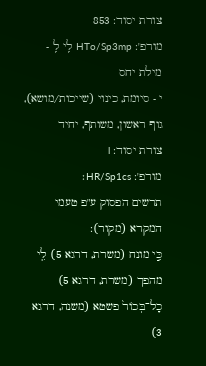צורת יסוד: 853
מורפ': HTo/Sp3mp לִֽי לִֽ - מילת יחס
י - סיומת, כינוי (שייכות/מושא), גוף ראשון, משותף, יחיד
צורת יסוד: l
מורפ': HR/Sp1cs׃
תרשים הפסוק ע"פ טעמי המקרא (מקור):
כִּ֣י מונח (משרת, דרגא 5) לִ֤י מהפך (משרת, דרגא 5) כָל־בְּכוֹר֙ פשטא (משנה, דרגא 3)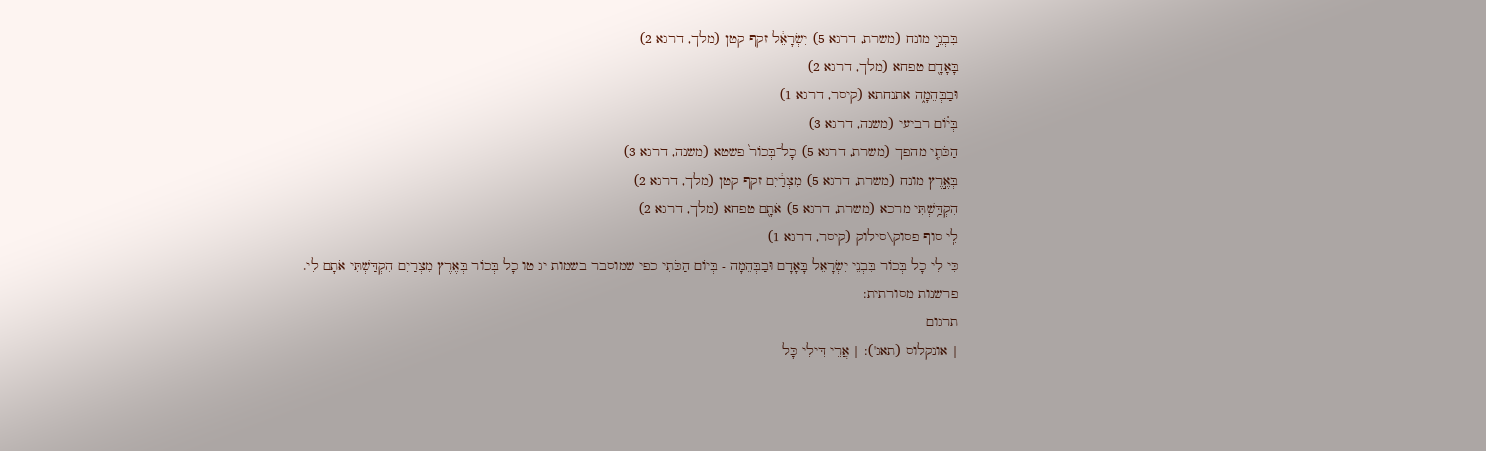בִּבְנֵ֣י מונח (משרת, דרגא 5) יִשְׂרָאֵ֔ל זקף קטן (מלך, דרגא 2)
בָּאָדָ֖ם טפחא (מלך, דרגא 2)
וּבַבְּהֵמָ֑ה אתנחתא (קיסר, דרגא 1)
בְּי֗וֹם רביעי (משנה, דרגא 3)
הַכֹּתִ֤י מהפך (משרת, דרגא 5) כָל־בְּכוֹר֙ פשטא (משנה, דרגא 3)
בְּאֶ֣רֶץ מונח (משרת, דרגא 5) מִצְרַ֔יִם זקף קטן (מלך, דרגא 2)
הִקְדַּ֥שְׁתִּי מרכא (משרת, דרגא 5) אֹתָ֖ם טפחא (מלך, דרגא 2)
לִֽי סוף פסוק\סילוק (קיסר, דרגא 1)
כִּי לִי כָל בְּכוֹר בִּבְנֵי יִשְׂרָאֵל בָּאָדָם וּבַבְּהֵמָה - בְּיוֹם הַכֹּתִי כפי שמוסבר בשמות יג טו כָל בְּכוֹר בְּאֶרֶץ מִצְרַיִם הִקְדַּשְׁתִּי אֹתָם לִי.
פרשנות מסורתית:
תרגום
| אונקלוס (תאג'): | אֲרֵי דִּילִי כָּל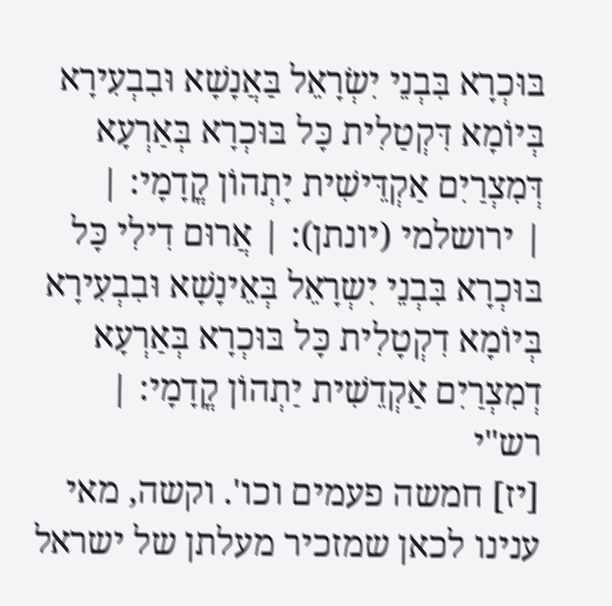בּוּכְרָא בִּבְנֵי יִשְׂרָאֵל בַּאֲנָשָׁא וּבִבְעִירָא בְּיוֹמָא דִּקְטַלִית כָּל בּוּכְרָא בְּאַרְעָא דְּמִצְרַיִם אַקְדֵּישִׁית יָתְהוֹן קֳדָמָי׃ |
| ירושלמי (יונתן): | אֲרוּם דִילִי כָּל בּוּכְרָא בִּבְנֵי יִשְרָאֵל בְּאֵינָשָׁא וּבִבְעִירָא בְּיוֹמָא דִקְטָלִית כָּל בּוּכְרָא בְּאַרְעָא דְמִצְרַיִם אַקְדֵשִׁית יַתְהוֹן קֳדָמָי: |
רש"י
[יז] חמשה פעמים וכו'. וקשה, מאי ענינו לכאן שמזכיר מעלתן של ישראל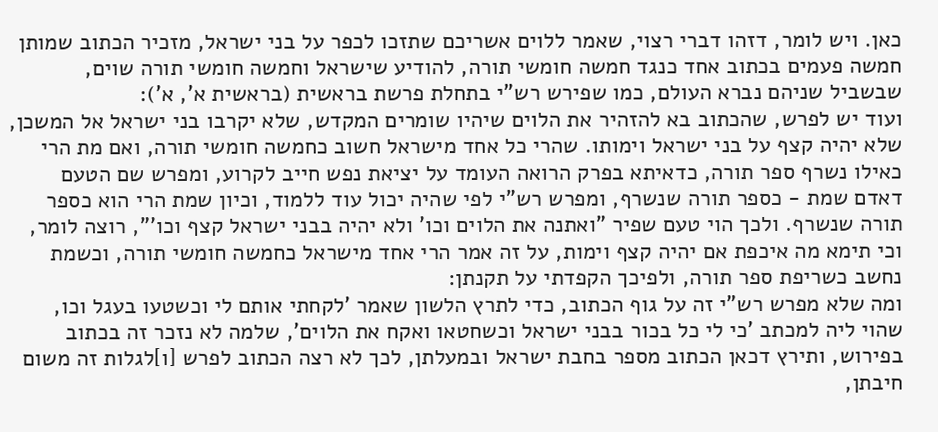כאן. ויש לומר, דזהו דברי רצוי, שאמר ללוים אשריכם שתזכו לכפר על בני ישראל, מזכיר הכתוב שמותן חמשה פעמים בכתוב אחד כנגד חמשה חומשי תורה, להודיע שישראל וחמשה חומשי תורה שוים, שבשביל שניהם נברא העולם, כמו שפירש רש"י בתחלת פרשת בראשית (בראשית א', א'):
ועוד יש לפרש, שהכתוב בא להזהיר את הלוים שיהיו שומרים המקדש, שלא יקרבו בני ישראל אל המשכן, שלא יהיה קצף על בני ישראל וימותו. שהרי כל אחד מישראל חשוב כחמשה חומשי תורה, ואם מת הרי כאילו נשרף ספר תורה, כדאיתא בפרק הרואה העומד על יציאת נפש חייב לקרוע, ומפרש שם הטעם דאדם שמת - כספר תורה שנשרף, ומפרש רש"י לפי שהיה יכול עוד ללמוד, וכיון שמת הרי הוא כספר תורה שנשרף. ולכך הוי טעם שפיר "ואתנה את הלוים וכו' ולא יהיה בבני ישראל קצף וכו'", רוצה לומר, וכי תימא מה איכפת אם יהיה קצף וימות, על זה אמר הרי אחד מישראל כחמשה חומשי תורה, וכשמת נחשב כשריפת ספר תורה, ולפיכך הקפדתי על תקנתן:
ומה שלא מפרש רש"י זה על גוף הכתוב, כדי לתרץ הלשון שאמר 'לקחתי אותם לי וכשטעו בעגל וכו, שהוי ליה למכתב 'כי לי כל בכור בבני ישראל וכשחטאו ואקח את הלוים', שלמה לא נזכר זה בכתוב בפירוש, ותירץ דכאן הכתוב מספר בחבת ישראל ובמעלתן, לכך לא רצה הכתוב לפרש [ו]לגלות זה משום חיבתן,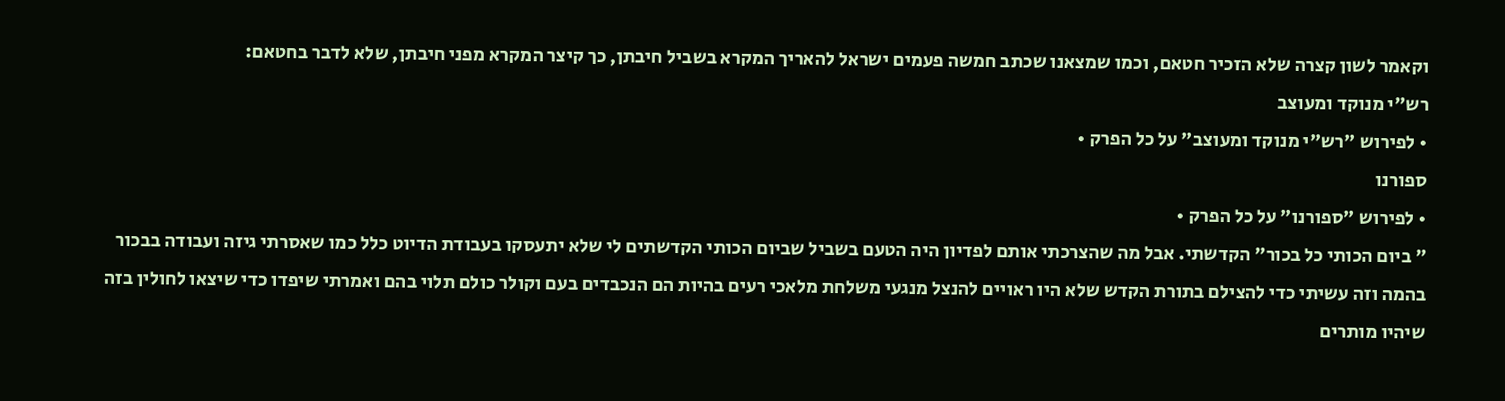וקאמר לשון קצרה שלא הזכיר חטאם, וכמו שמצאנו שכתב חמשה פעמים ישראל להאריך המקרא בשביל חיבתן, כך קיצר המקרא מפני חיבתן, שלא לדבר בחטאם:
רש"י מנוקד ומעוצב
• לפירוש "רש"י מנוקד ומעוצב" על כל הפרק •
ספורנו
• לפירוש "ספורנו" על כל הפרק •
" ביום הכותי כל בכור" הקדשתי. אבל מה שהצרכתי אותם לפדיון היה הטעם בשביל שביום הכותי הקדשתים לי שלא יתעסקו בעבודת הדיוט כלל כמו שאסרתי גיזה ועבודה בבכור בהמה וזה עשיתי כדי להצילם בתורת הקדש שלא היו ראויים להנצל מנגעי משלחת מלאכי רעים בהיות הם הנכבדים בעם וקולר כולם תלוי בהם ואמרתי שיפדו כדי שיצאו לחולין בזה שיהיו מותרים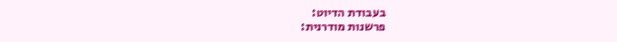בעבודת הדיוט:
פרשנות מודרנית: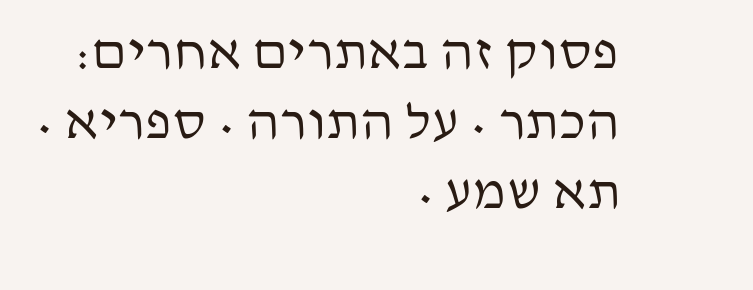פסוק זה באתרים אחרים: הכתר • על התורה • ספריא • תא שמע •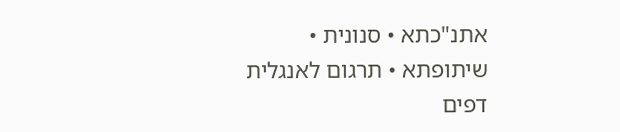אתנ"כתא • סנונית • שיתופתא • תרגום לאנגלית
דפים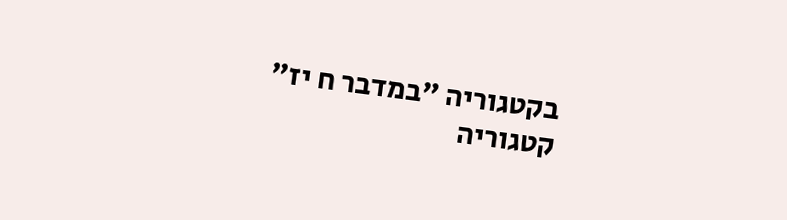בקטגוריה "במדבר ח יז"
קטגוריה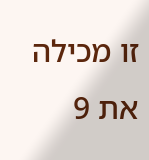זו מכילה את 9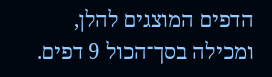הדפים המוצגים להלן, ומכילה בסך־הכול 9 דפים.